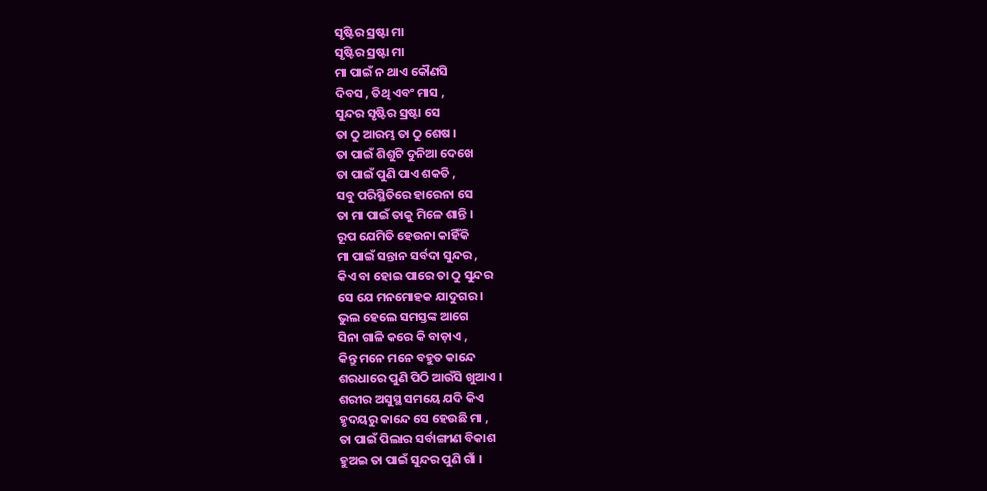ସୃଷ୍ଟିର ସ୍ରଷ୍ଟା ମା
ସୃଷ୍ଟିର ସ୍ରଷ୍ଟା ମା
ମା ପାଇଁ ନ ଥାଏ କୌଣସି
ଦିବସ , ତିଥି ଏବଂ ମାସ ,
ସୁନ୍ଦର ସୃଷ୍ଟିର ସ୍ରଷ୍ଟା ସେ
ତା ଠୁ ଆରମ୍ଭ ତା ଠୁ ଶେଷ ।
ତା ପାଇଁ ଶିଶୁଟି ଦୁନିଆ ଦେଖେ
ତା ପାଇଁ ପୁଣି ପାଏ ଶକତି ,
ସବୁ ପରିସ୍ଥିତିରେ ହାରେନା ସେ
ତା ମା ପାଇଁ ତାକୁ ମିଳେ ଶାନ୍ତି ।
ରୂପ ଯେମିତି ହେଉନା କାହିଁକି
ମା ପାଇଁ ସନ୍ତାନ ସର୍ବଦା ସୁନ୍ଦର ,
କିଏ ବା ହୋଇ ପାରେ ତା ଠୁ ସୁନ୍ଦର
ସେ ଯେ ମନମୋହକ ଯାଦୁଗର ।
ଭୁଲ ହେଲେ ସମସ୍ତଙ୍କ ଆଗେ
ସିନା ଗାଳି କରେ କି ବାଡ଼ାଏ ,
କିନ୍ତୁ ମନେ ମନେ ବହୁତ କାନ୍ଦେ
ଶରଧାରେ ପୁଣି ପିଠି ଆଉଁସି ଖୁଆଏ ।
ଶରୀର ଅସୁସ୍ଥ ସମୟେ ଯଦି କିଏ
ହୃଦୟରୁ କାନ୍ଦେ ସେ ହେଉଛି ମା ,
ତା ପାଇଁ ପିଲାର ସର୍ବାଙ୍ଗୀଣ ବିକାଶ
ହୁଅଇ ତା ପାଇଁ ସୁନ୍ଦର ପୁଣି ଗାଁ ।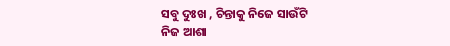ସବୁ ଦୁଃଖ , ଚିନ୍ତାକୁ ନିଜେ ସାଉଁଟି
ନିଜ ଆଶା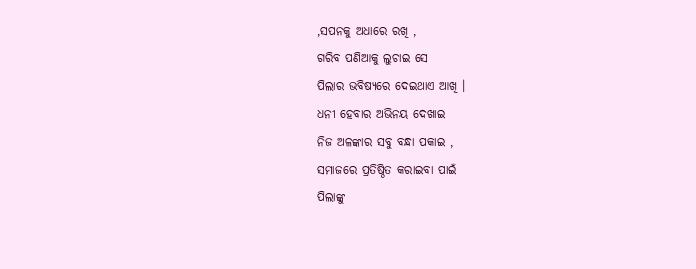,ସପନକୁ ଅଧାରେ ରଖି ,
ଗରିବ ପଣିଆକୁ ଲୁଚାଇ ସେ
ପିଲାର ଭବିଷ୍ୟରେ ଦେଇଥାଏ ଆଖି ।
ଧନୀ ହେବାର ଅଭିନୟ ଦେଖାଇ
ନିଜ ଅଳଙ୍କାର ସବୁ ବନ୍ଧା ପକାଇ ,
ସମାଜରେ ପ୍ରତିଷ୍ଠିତ କରାଇବା ପାଇଁ
ପିଲାଙ୍କୁ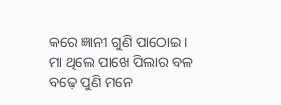କରେ ଜ୍ଞାନୀ ଗୁଣି ପାଠୋଇ ।
ମା ଥିଲେ ପାଖେ ପିଲାର ବଳ
ବଢ଼େ ପୁଣି ମନେ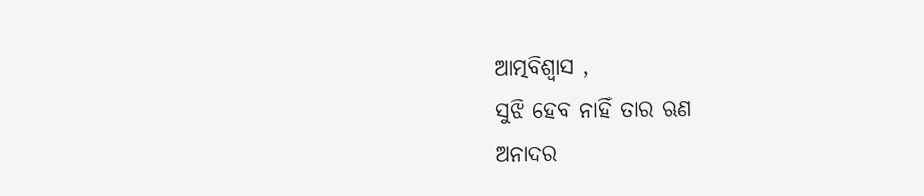ଆତ୍ମବିଶ୍ୱାସ ,
ସୁଝି ହେବ ନାହିଁ ତାର ଋଣ
ଅନାଦର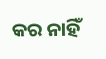କର ନାହିଁ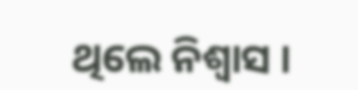ଥିଲେ ନିଶ୍ୱାସ ।